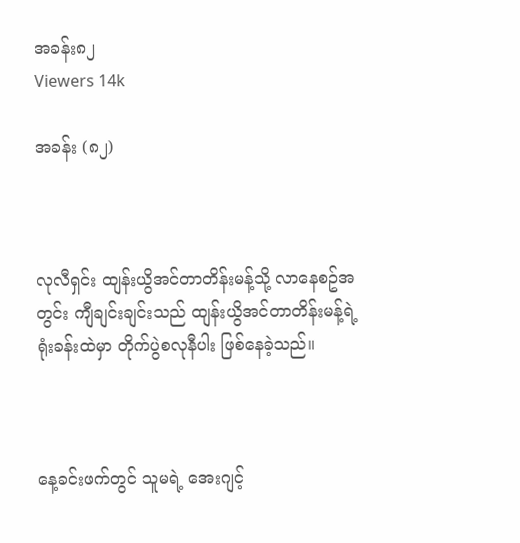အခန်း၈၂
Viewers 14k

အခန်း (၈၂)



လုလီရှင်း ထျန်းယွိအင်တာတိန်းမန့်သို့ လာနေစဥ်အတွင်း ကျီချင်းချင်းသည် ထျန်းယွိအင်တာတိန်းမန့်ရဲ့ ရုံးခန်းထဲမှာ တိုက်ပွဲစလုနီပါး ဖြစ်နေခဲ့သည်။



နေ့ခင်းဖက်တွင် သူမရဲ့ အေးဂျင့်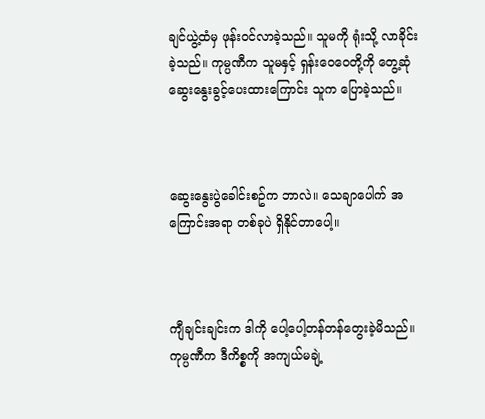ချင်ယွဲ့ထံမှ ဖုန်းဝင်လာခဲ့သည်။ သူမကို ရုံးသို့ လာခိုင်းခဲ့သည်။ ကုမ္ပဏီက သူမနှင့် ရှန်းဝေဝေတို့ကို တွေ့ဆုံဆွေးနွေးခွင့်ပေးထားကြောင်း သူက ပြောခဲ့သည်။



ဆွေးနွေးပွဲခေါင်းစဥ်က ဘာလဲ။ သေချာပေါက် အကြောင်းအရာ တစ်ခုပဲ ရှိနိုင်တာပေါ့။



ကျီချင်းချင်းက ဒါကို ပေါ့ပေါ့တန်တန်တွေးခဲ့မိသည်။ ကုမ္ပဏီက ဒီကိစ္စကို အကျယ်မချဲ့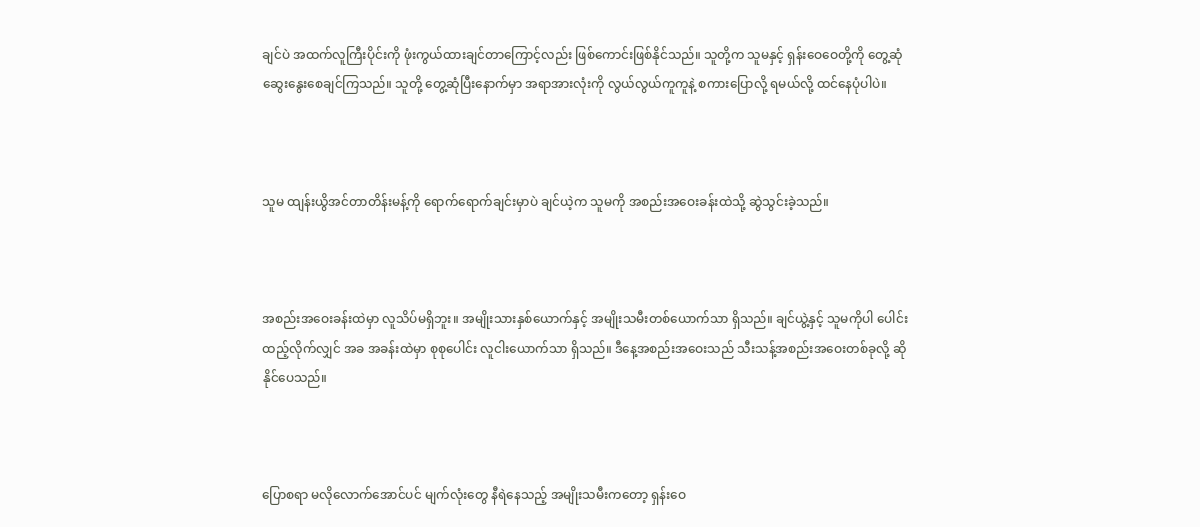ချင်ပဲ အထက်လူကြီးပိုင်းကို ဖုံးကွယ်ထားချင်တာကြောင့်လည်း ဖြစ်ကောင်းဖြစ်နိုင်သည်။ သူတို့က သူမနှင့် ရှန်းဝေဝေတို့ကို တွေ့ဆုံဆွေးနွေးစေချင်ကြသည်။ သူတို့ တွေ့ဆုံပြီးနောက်မှာ အရာအားလုံးကို လွယ်လွယ်ကူကူနဲ့ စကားပြောလို့ ရမယ်လို့ ထင်နေပုံပါပဲ။



သူမ ထျန်းယွိအင်တာတိန်းမန့်ကို ရောက်ရောက်ချင်းမှာပဲ ချင်ယဲ့က သူမကို အစည်းအဝေးခန်းထဲသို့ ဆွဲသွင်းခဲ့သည်။



အစည်းအဝေးခန်းထဲမှာ လူသိပ်မရှိဘူး။ အမျိုးသားနှစ်ယောက်နှင့် အမျိုးသမီးတစ်ယောက်သာ ရှိသည်။ ချင်ယွဲ့နှင့် သူမကိုပါ ပေါင်းထည့်လိုက်လျှင် အခ အခန်းထဲမှာ စုစုပေါင်း လူငါးယောက်သာ ရှိသည်။ ဒီနေ့အစည်းအဝေးသည် သီးသန့်အစည်းအဝေးတစ်ခုလို့ ဆိုနိုင်ပေသည်။



ပြောစရာ မလိုလောက်အောင်ပင် မျက်လုံးတွေ နီရဲနေသည့် အမျိုးသမီးကတော့ ရှန်းဝေ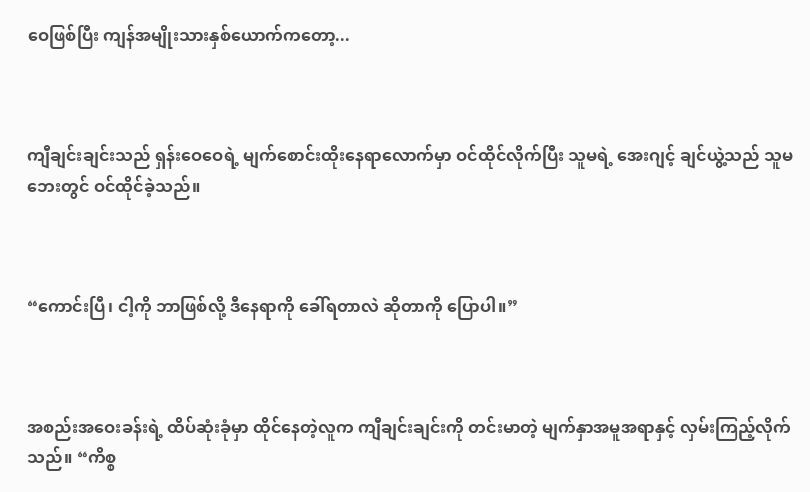ဝေဖြစ်ပြီး ကျန်အမျိုးသားနှစ်ယောက်ကတော့...



ကျီချင်းချင်းသည် ရှန်းဝေဝေရဲ့ မျက်စောင်းထိုးနေရာလောက်မှာ ဝင်ထိုင်လိုက်ပြီး သူမရဲ့ အေးဂျင့် ချင်ယွဲ့သည် သူမဘေးတွင် ဝင်ထိုင်ခဲ့သည်။



“ကောင်းပြီ၊ ငါ့ကို ဘာဖြစ်လို့ ဒီနေရာကို ခေါ်ရတာလဲ ဆိုတာကို ပြောပါ။”



အစည်းအဝေးခန်းရဲ့ ထိပ်ဆုံးခုံမှာ ထိုင်နေတဲ့လူက ကျီချင်းချင်းကို တင်းမာတဲ့ မျက်နှာအမူအရာနှင့် လှမ်းကြည့်လိုက်သည်။ “ကိစ္စ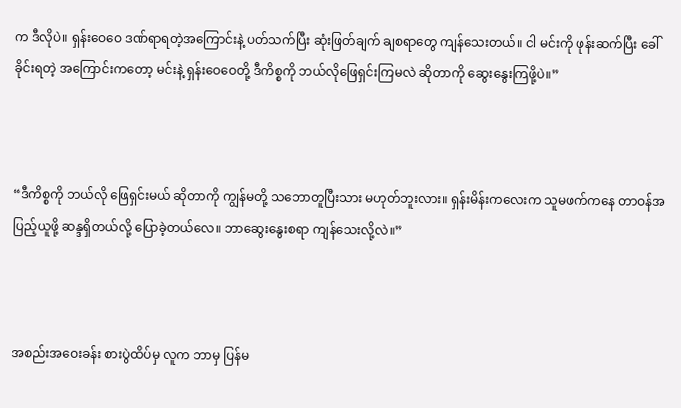က ဒီလိုပဲ။ ရှန်းဝေဝေ ဒဏ်ရာရတဲ့အကြောင်းနဲ့ ပတ်သက်ပြီး ဆုံးဖြတ်ချက် ချစရာတွေ ကျန်သေးတယ်။ ငါ မင်းကို ဖုန်းဆက်ပြီး ခေါ်ခိုင်းရတဲ့ အကြောင်းကတော့ မင်းနဲ့ ရှန်းဝေဝေတို့ ဒီကိစ္စကို ဘယ်လိုဖြေရှင်းကြမလဲ ဆိုတာကို ဆွေးနွေးကြဖို့ပဲ။”



“ဒီကိစ္စကို ဘယ်လို ဖြေရှင်းမယ် ဆိုတာကို ကျွန်မတို့ သဘောတူပြီးသား မဟုတ်ဘူးလား။ ရှန်းမိန်းကလေးက သူမဖက်ကနေ တာဝန်အပြည့်ယူဖို့ ဆန္ဒရှိတယ်လို့ ပြောခဲ့တယ်လေ။ ဘာဆွေးနွေးစရာ ကျန်သေးလို့လဲ။”



အစည်းအဝေးခန်း စားပွဲထိပ်မှ လူက ဘာမှ ပြန်မ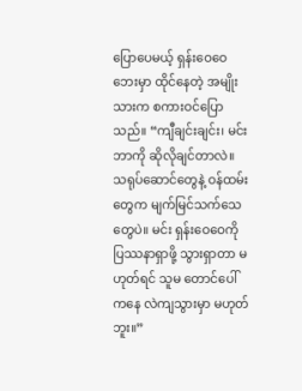ပြောပေမယ့် ရှန်းဝေဝေဘေးမှာ ထိုင်နေတဲ့ အမျိုးသားက စကားဝင်ပြောသည်။ “ကျီချင်းချင်း၊ မင်း ဘာကို ဆိုလိုချင်တာလဲ။ သရုပ်ဆောင်တွေနဲ့ ဝန်ထမ်းတွေက မျက်မြင်သက်သေတွေပဲ။ မင်း ရှန်းဝေဝေကို ပြဿနာရှာဖို့ သွားရှာတာ မဟုတ်ရင် သူမ တောင်ပေါ်ကနေ လဲကျသွားမှာ မဟုတ်ဘူး။”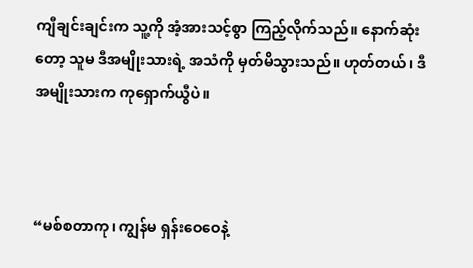ကျီချင်းချင်းက သူ့ကို အံ့အားသင့်စွာ ကြည့်လိုက်သည်။ နောက်ဆုံးတော့ သူမ ဒီအမျိုးသားရဲ့ အသံကို မှတ်မိသွားသည်။ ဟုတ်တယ်၊ ဒီအမျိုးသားက ကုရှောက်ယွီပဲ။



“မစ်စတာကု၊ ကျွန်မ ရှန်းဝေဝေနဲ့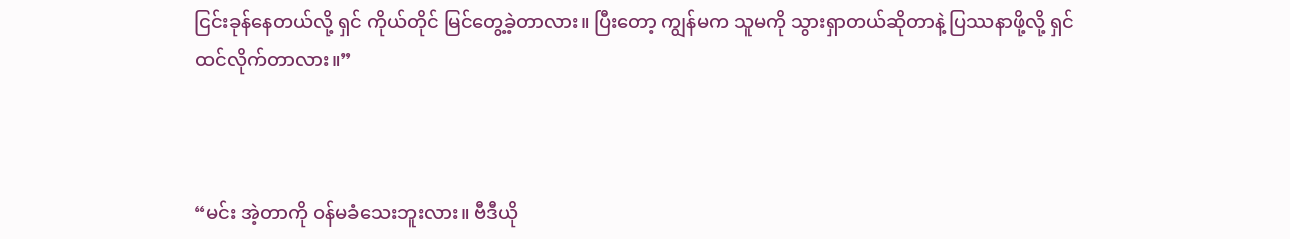ငြင်းခုန်နေတယ်လို့ ရှင် ကိုယ်တိုင် မြင်တွေ့ခဲ့တာလား။ ပြီးတော့ ကျွန်မက သူမကို သွားရှာတယ်ဆိုတာနဲ့ ပြဿနာဖို့လို့ ရှင် ထင်လိုက်တာလား။”



“မင်း အဲ့တာကို ဝန်မခံသေးဘူးလား။ ဗီဒီယို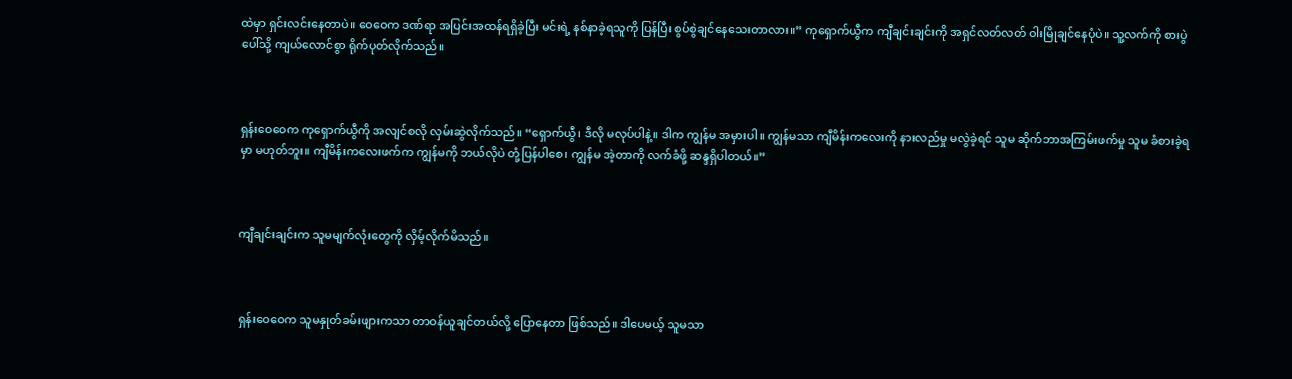ထဲမှာ ရှင်းလင်းနေတာပဲ။ ဝေဝေက ဒဏ်ရာ အပြင်းအထန်ရရှိခဲ့ပြီး မင်းရဲ့ နစ်နာခဲ့ရသူကို ပြန်ပြီး စွပ်စွဲချင်နေသေးတာလား။” ကုရှောက်ယွီက ကျီချင်းချင်းကို အရှင်လတ်လတ် ဝါးမြိုချင်နေပုံပဲ။ သူ့လက်ကို စားပွဲပေါ်သို့ ကျယ်လောင်စွာ ရိုက်ပုတ်လိုက်သည်။



ရှန်းဝေဝေက ကုရှောက်ယွီကို အလျင်စလို လှမ်းဆွဲလိုက်သည်။ “ရှောက်ယွီ၊ ဒီလို မလုပ်ပါနဲ့။ ဒါက ကျွန်မ အမှားပါ။ ကျွန်မသာ ကျီမိန်းကလေးကို နားလည်မှု မလွဲခဲ့ရင် သူမ ဆိုက်ဘာအကြမ်းဖက်မှု သူမ ခံစားခဲ့ရမှာ မဟုတ်ဘူး။ ကျီမိန်းကလေးဖက်က ကျွန်မကို ဘယ်လိုပဲ တုံ့ပြန်ပါစေ၊ ကျွန်မ အဲ့တာကို လက်ခံဖို့ ဆန္ဒရှိပါတယ်။”



ကျီချင်းချင်းက သူမမျက်လုံးတွေကို လှိမ့်လိုက်မိသည်။



ရှန်းဝေဝေက သူမနှုတ်ခမ်းဖျားကသာ တာဝန်ယူချင်တယ်လို့ ပြောနေတာ ဖြစ်သည်။ ဒါပေမယ့် သူမသာ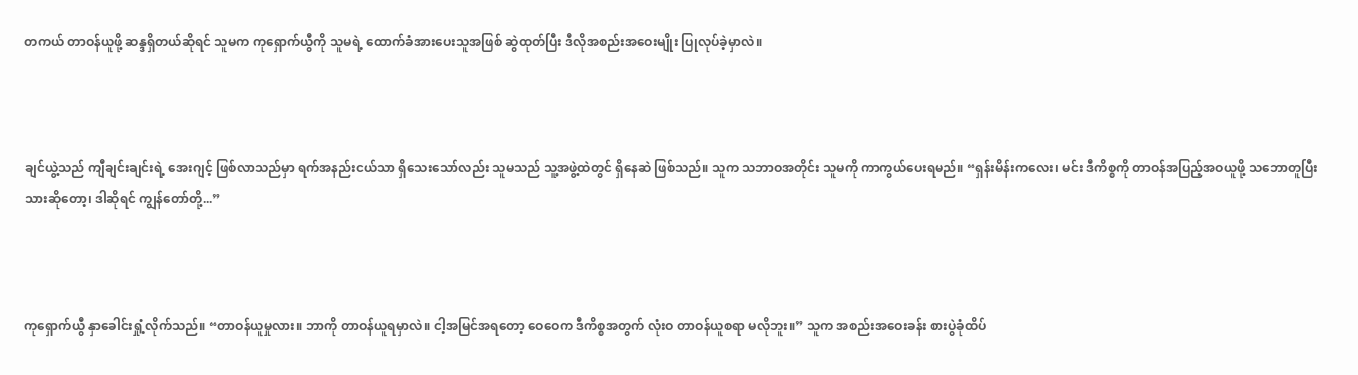တကယ် တာဝန်ယူဖို့ ဆန္ဒရှိတယ်ဆိုရင် သူမက ကုရှောက်ယွီကို သူမရဲ့ ထောက်ခံအားပေးသူအဖြစ် ဆွဲထုတ်ပြီး ဒီလိုအစည်းအဝေးမျိုး ပြုလုပ်ခဲ့မှာလဲ။



ချင်ယွဲ့သည် ကျီချင်းချင်းရဲ့ အေးဂျင့် ဖြစ်လာသည်မှာ ရက်အနည်းငယ်သာ ရှိသေးသော်လည်း သူမသည် သူ့အဖွဲ့ထဲတွင် ရှိနေဆဲ ဖြစ်သည်။ သူက သဘာဝအတိုင်း သူမကို ကာကွယ်ပေးရမည်။ “ရှန်းမိန်းကလေး၊ မင်း ဒီကိစ္စကို တာဝန်အပြည့်အဝယူဖို့ သဘောတူပြီးသားဆိုတော့၊ ဒါဆိုရင် ကျွန်တော်တို့...”



ကုရှောက်ယွီ နှာခေါင်းရှုံ့လိုက်သည်။ “တာဝန်ယူမှုလား။ ဘာကို တာဝန်ယူရမှာလဲ။ ငါ့အမြင်အရတော့ ဝေဝေက ဒီကိစ္စအတွက် လုံးဝ တာဝန်ယူစရာ မလိုဘူး။” သူက အစည်းအဝေးခန်း စားပွဲခုံထိပ်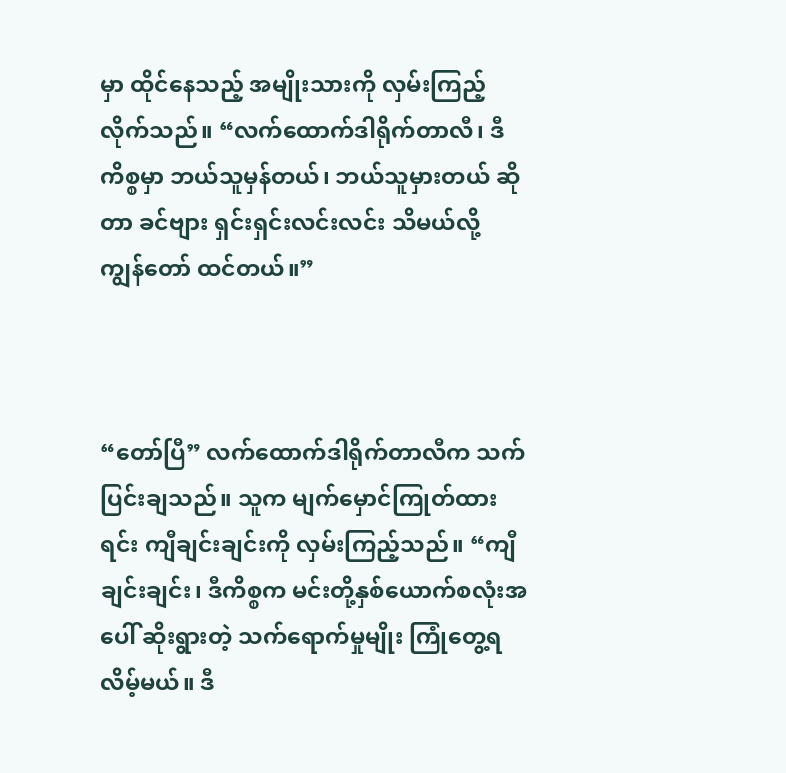မှာ ထိုင်နေသည့် အမျိုးသားကို လှမ်းကြည့်လိုက်သည်။ “လက်ထောက်ဒါရိုက်တာလီ၊ ဒီကိစ္စမှာ ဘယ်သူမှန်တယ်၊ ဘယ်သူမှားတယ် ဆိုတာ ခင်ဗျား ရှင်းရှင်းလင်းလင်း သိမယ်လို့ ကျွန်တော် ထင်တယ်။”



“တော်ပြီ” လက်ထောက်ဒါရိုက်တာလီက သက်ပြင်းချသည်။ သူက မျက်မှောင်ကြုတ်ထားရင်း ကျီချင်းချင်းကို လှမ်းကြည့်သည်။ “ကျီချင်းချင်း၊ ဒီကိစ္စက မင်းတို့နှစ်ယောက်စလုံးအပေါ် ဆိုးရွားတဲ့ သက်ရောက်မှုမျိုး ကြုံတွေ့ရလိမ့်မယ်။ ဒီ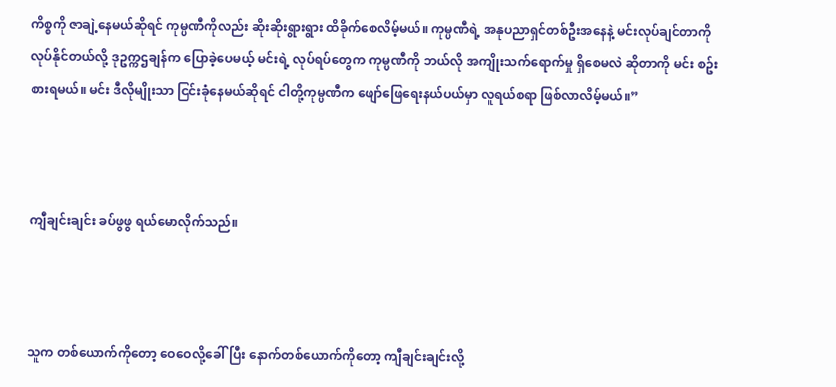ကိစ္စကို ဇာချဲ့နေမယ်ဆိုရင် ကုမ္ပဏီကိုလည်း ဆိုးဆိုးရွားရွား ထိခိုက်စေလိမ့်မယ်။ ကုမ္ပဏီရဲ့ အနုပညာရှင်တစ်ဦးအနေနဲ့ မင်းလုပ်ချင်တာကို လုပ်နိုင်တယ်လို့ ဒုဥက္ကဌချန်က ပြောခဲ့ပေမယ့် မင်းရဲ့ လုပ်ရပ်တွေက ကုမ္ပဏီကို ဘယ်လို အကျိုးသက်ရောက်မှု ရှိစေမလဲ ဆိုတာကို မင်း စဥ်းစားရမယ်။ မင်း ဒီလိုမျိုးသာ ငြင်းခုံနေမယ်ဆိုရင် ငါတို့ကုမ္ပဏီက ဖျော်ဖြေရေးနယ်ပယ်မှာ လူရယ်စရာ ဖြစ်လာလိမ့်မယ်။”



ကျီချင်းချင်း ခပ်ဖွဖွ ရယ်မောလိုက်သည်။



သူက တစ်ယောက်ကိုတော့ ဝေဝေလို့ခေါ်ပြီး နောက်တစ်ယောက်ကိုတော့ ကျီချင်းချင်းလို့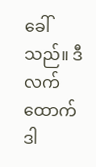ခေါ်သည်။ ဒီလက်ထောက်ဒါ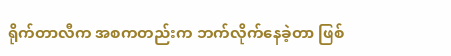ရိုက်တာလီက အစကတည်းက ဘက်လိုက်နေခဲ့တာ ဖြစ်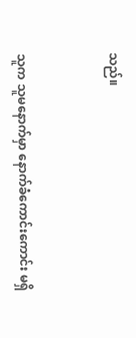သည်။



သူက သူမနောက်မှာ နောက်ခံကောင်းကောင်း မရှိ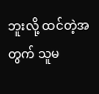ဘူးလို့ ထင်တဲ့အတွက် သူမ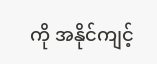ကို အနိုင်ကျင့်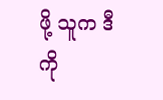ဖို့ သူက ဒီကို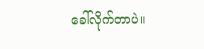ခေါ်လိုက်တာပဲ။